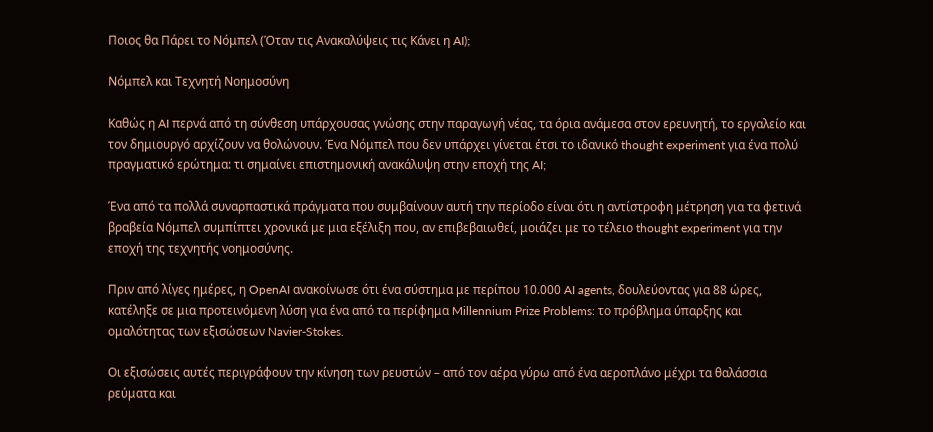Ποιος θα Πάρει το Νόμπελ (Όταν τις Ανακαλύψεις τις Κάνει η AI);

Νόμπελ και Τεχνητή Νοημοσύνη

Καθώς η AI περνά από τη σύνθεση υπάρχουσας γνώσης στην παραγωγή νέας, τα όρια ανάμεσα στον ερευνητή, το εργαλείο και τον δημιουργό αρχίζουν να θολώνουν. Ένα Νόμπελ που δεν υπάρχει γίνεται έτσι το ιδανικό thought experiment για ένα πολύ πραγματικό ερώτημα: τι σημαίνει επιστημονική ανακάλυψη στην εποχή της AI;

Ένα από τα πολλά συναρπαστικά πράγματα που συμβαίνουν αυτή την περίοδο είναι ότι η αντίστροφη μέτρηση για τα φετινά βραβεία Νόμπελ συμπίπτει χρονικά με μια εξέλιξη που, αν επιβεβαιωθεί, μοιάζει με το τέλειο thought experiment για την εποχή της τεχνητής νοημοσύνης.

Πριν από λίγες ημέρες, η OpenAI ανακοίνωσε ότι ένα σύστημα με περίπου 10.000 AI agents, δουλεύοντας για 88 ώρες, κατέληξε σε μια προτεινόμενη λύση για ένα από τα περίφημα Millennium Prize Problems: το πρόβλημα ύπαρξης και ομαλότητας των εξισώσεων Navier-Stokes.

Οι εξισώσεις αυτές περιγράφουν την κίνηση των ρευστών – από τον αέρα γύρω από ένα αεροπλάνο μέχρι τα θαλάσσια ρεύματα και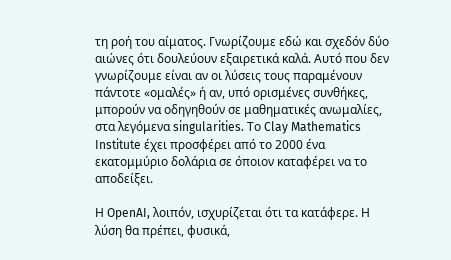τη ροή του αίματος. Γνωρίζουμε εδώ και σχεδόν δύο αιώνες ότι δουλεύουν εξαιρετικά καλά. Αυτό που δεν γνωρίζουμε είναι αν οι λύσεις τους παραμένουν πάντοτε «ομαλές» ή αν, υπό ορισμένες συνθήκες, μπορούν να οδηγηθούν σε μαθηματικές ανωμαλίες, στα λεγόμενα singularities. Το Clay Mathematics Institute έχει προσφέρει από το 2000 ένα εκατομμύριο δολάρια σε όποιον καταφέρει να το αποδείξει.

Η OpenAI, λοιπόν, ισχυρίζεται ότι τα κατάφερε. Η λύση θα πρέπει, φυσικά,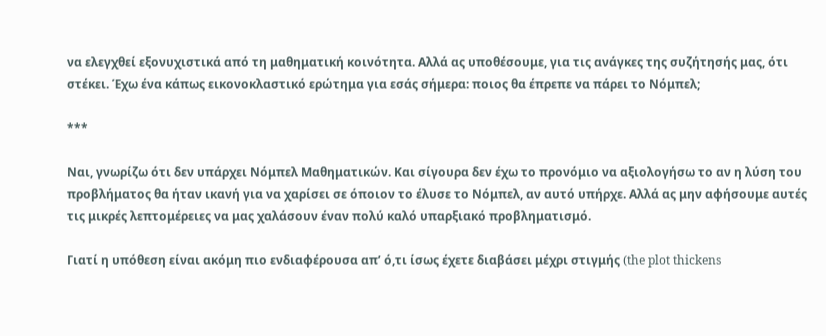να ελεγχθεί εξονυχιστικά από τη μαθηματική κοινότητα. Αλλά ας υποθέσουμε, για τις ανάγκες της συζήτησής μας, ότι στέκει. Έχω ένα κάπως εικονοκλαστικό ερώτημα για εσάς σήμερα: ποιος θα έπρεπε να πάρει το Νόμπελ;

***

Ναι, γνωρίζω ότι δεν υπάρχει Νόμπελ Μαθηματικών. Και σίγουρα δεν έχω το προνόμιο να αξιολογήσω το αν η λύση του προβλήματος θα ήταν ικανή για να χαρίσει σε όποιον το έλυσε το Νόμπελ, αν αυτό υπήρχε. Αλλά ας μην αφήσουμε αυτές τις μικρές λεπτομέρειες να μας χαλάσουν έναν πολύ καλό υπαρξιακό προβληματισμό.

Γιατί η υπόθεση είναι ακόμη πιο ενδιαφέρουσα απ’ ό,τι ίσως έχετε διαβάσει μέχρι στιγμής (the plot thickens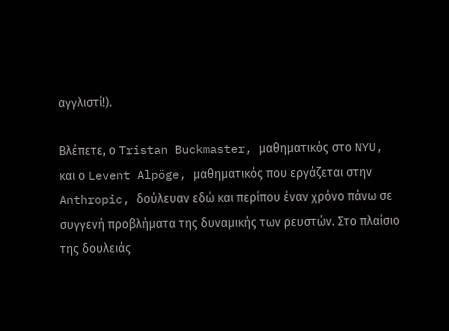αγγλιστί!).

Βλέπετε, ο Tristan Buckmaster, μαθηματικός στο NYU, και ο Levent Alpöge, μαθηματικός που εργάζεται στην Anthropic, δούλευαν εδώ και περίπου έναν χρόνο πάνω σε συγγενή προβλήματα της δυναμικής των ρευστών. Στο πλαίσιο της δουλειάς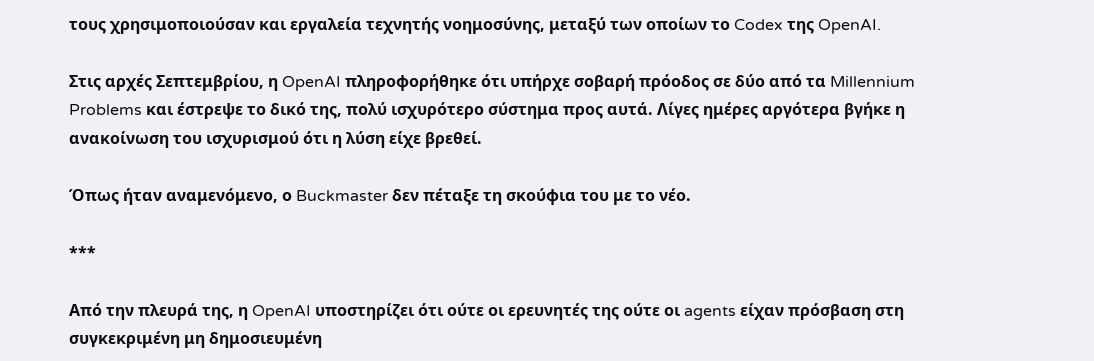τους χρησιμοποιούσαν και εργαλεία τεχνητής νοημοσύνης, μεταξύ των οποίων το Codex της OpenAI.

Στις αρχές Σεπτεμβρίου, η OpenAI πληροφορήθηκε ότι υπήρχε σοβαρή πρόοδος σε δύο από τα Millennium Problems και έστρεψε το δικό της, πολύ ισχυρότερο σύστημα προς αυτά. Λίγες ημέρες αργότερα βγήκε η ανακοίνωση του ισχυρισμού ότι η λύση είχε βρεθεί.

Όπως ήταν αναμενόμενο, ο Buckmaster δεν πέταξε τη σκούφια του με το νέο.

***

Από την πλευρά της, η OpenAI υποστηρίζει ότι ούτε οι ερευνητές της ούτε οι agents είχαν πρόσβαση στη συγκεκριμένη μη δημοσιευμένη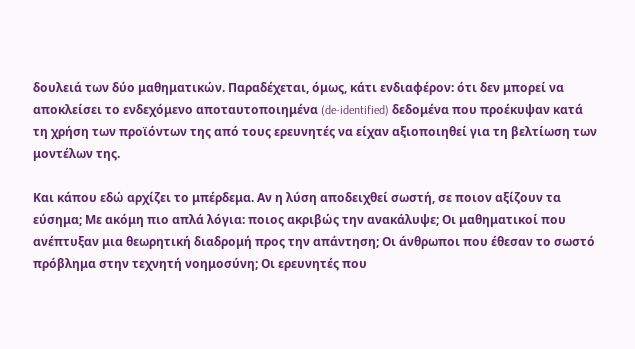δουλειά των δύο μαθηματικών. Παραδέχεται, όμως, κάτι ενδιαφέρον: ότι δεν μπορεί να αποκλείσει το ενδεχόμενο αποταυτοποιημένα (de-identified) δεδομένα που προέκυψαν κατά τη χρήση των προϊόντων της από τους ερευνητές να είχαν αξιοποιηθεί για τη βελτίωση των μοντέλων της.

Και κάπου εδώ αρχίζει το μπέρδεμα. Αν η λύση αποδειχθεί σωστή, σε ποιον αξίζουν τα εύσημα; Με ακόμη πιο απλά λόγια: ποιος ακριβώς την ανακάλυψε; Οι μαθηματικοί που ανέπτυξαν μια θεωρητική διαδρομή προς την απάντηση; Οι άνθρωποι που έθεσαν το σωστό πρόβλημα στην τεχνητή νοημοσύνη; Οι ερευνητές που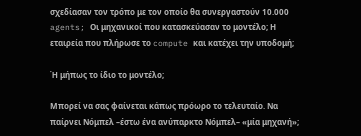σχεδίασαν τον τρόπο με τον οποίο θα συνεργαστούν 10.000 agents; Οι μηχανικοί που κατασκεύασαν το μοντέλο; Η εταιρεία που πλήρωσε το compute και κατέχει την υποδομή;

Ή μήπως το ίδιο το μοντέλο;

Μπορεί να σας φαίνεται κάπως πρόωρο το τελευταίο. Να παίρνει Νόμπελ –έστω ένα ανύπαρκτο Νόμπελ– «μία μηχανή»;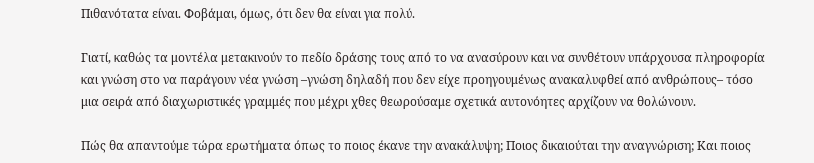Πιθανότατα είναι. Φοβάμαι, όμως, ότι δεν θα είναι για πολύ.

Γιατί, καθώς τα μοντέλα μετακινούν το πεδίο δράσης τους από το να ανασύρουν και να συνθέτουν υπάρχουσα πληροφορία και γνώση στο να παράγουν νέα γνώση –γνώση δηλαδή που δεν είχε προηγουμένως ανακαλυφθεί από ανθρώπους– τόσο μια σειρά από διαχωριστικές γραμμές που μέχρι χθες θεωρούσαμε σχετικά αυτονόητες αρχίζουν να θολώνουν.

Πώς θα απαντούμε τώρα ερωτήματα όπως το ποιος έκανε την ανακάλυψη; Ποιος δικαιούται την αναγνώριση; Και ποιος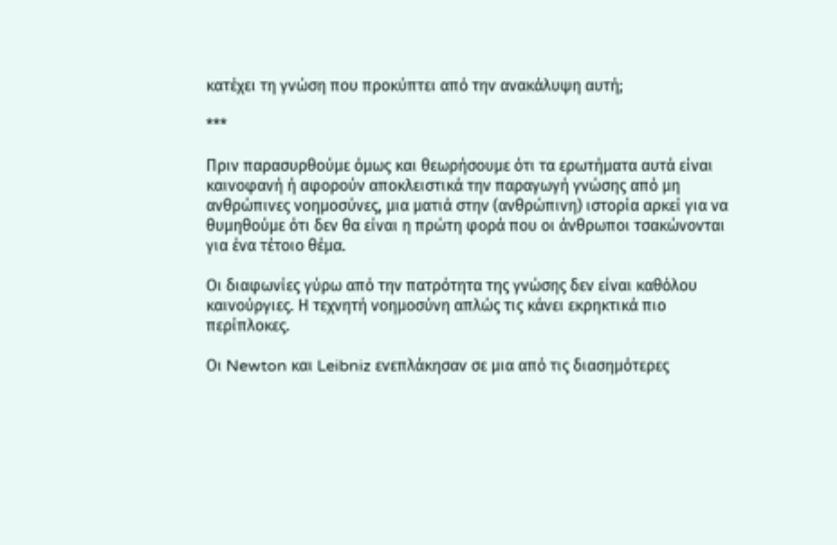κατέχει τη γνώση που προκύπτει από την ανακάλυψη αυτή;

***

Πριν παρασυρθούμε όμως και θεωρήσουμε ότι τα ερωτήματα αυτά είναι καινοφανή ή αφορούν αποκλειστικά την παραγωγή γνώσης από μη ανθρώπινες νοημοσύνες, μια ματιά στην (ανθρώπινη) ιστορία αρκεί για να θυμηθούμε ότι δεν θα είναι η πρώτη φορά που οι άνθρωποι τσακώνονται για ένα τέτοιο θέμα.

Οι διαφωνίες γύρω από την πατρότητα της γνώσης δεν είναι καθόλου καινούργιες. Η τεχνητή νοημοσύνη απλώς τις κάνει εκρηκτικά πιο περίπλοκες.

Οι Newton και Leibniz ενεπλάκησαν σε μια από τις διασημότερες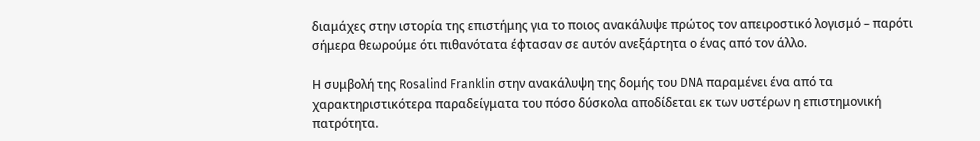διαμάχες στην ιστορία της επιστήμης για το ποιος ανακάλυψε πρώτος τον απειροστικό λογισμό – παρότι σήμερα θεωρούμε ότι πιθανότατα έφτασαν σε αυτόν ανεξάρτητα ο ένας από τον άλλο.

Η συμβολή της Rosalind Franklin στην ανακάλυψη της δομής του DNA παραμένει ένα από τα χαρακτηριστικότερα παραδείγματα του πόσο δύσκολα αποδίδεται εκ των υστέρων η επιστημονική πατρότητα.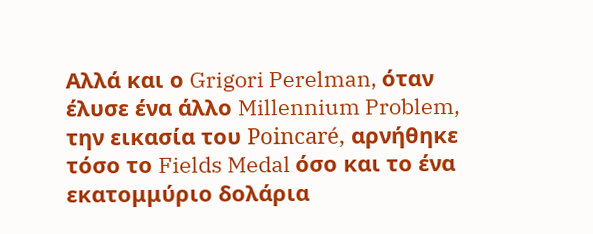Αλλά και ο Grigori Perelman, όταν έλυσε ένα άλλο Millennium Problem, την εικασία του Poincaré, αρνήθηκε τόσο το Fields Medal όσο και το ένα εκατομμύριο δολάρια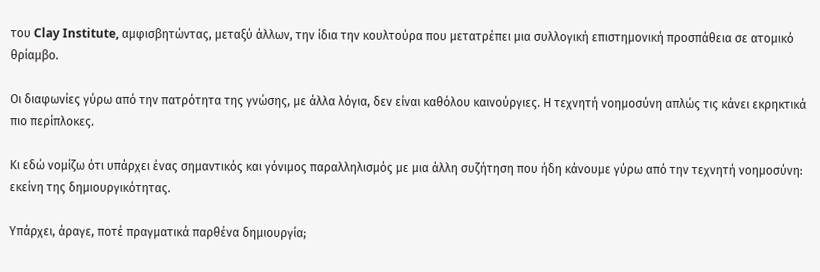του Clay Institute, αμφισβητώντας, μεταξύ άλλων, την ίδια την κουλτούρα που μετατρέπει μια συλλογική επιστημονική προσπάθεια σε ατομικό θρίαμβο.

Οι διαφωνίες γύρω από την πατρότητα της γνώσης, με άλλα λόγια, δεν είναι καθόλου καινούργιες. Η τεχνητή νοημοσύνη απλώς τις κάνει εκρηκτικά πιο περίπλοκες.

Κι εδώ νομίζω ότι υπάρχει ένας σημαντικός και γόνιμος παραλληλισμός με μια άλλη συζήτηση που ήδη κάνουμε γύρω από την τεχνητή νοημοσύνη: εκείνη της δημιουργικότητας.

Υπάρχει, άραγε, ποτέ πραγματικά παρθένα δημιουργία;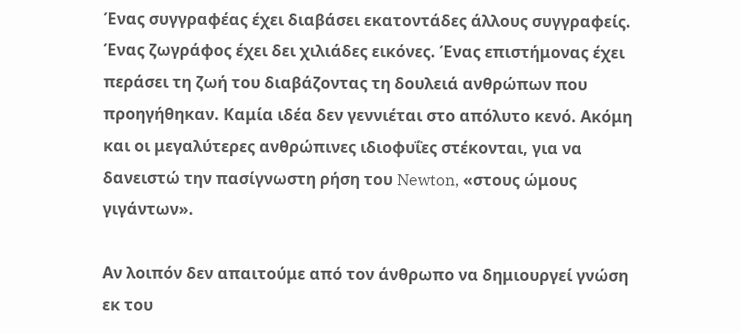Ένας συγγραφέας έχει διαβάσει εκατοντάδες άλλους συγγραφείς. Ένας ζωγράφος έχει δει χιλιάδες εικόνες. Ένας επιστήμονας έχει περάσει τη ζωή του διαβάζοντας τη δουλειά ανθρώπων που προηγήθηκαν. Καμία ιδέα δεν γεννιέται στο απόλυτο κενό. Ακόμη και οι μεγαλύτερες ανθρώπινες ιδιοφυΐες στέκονται, για να δανειστώ την πασίγνωστη ρήση του Newton, «στους ώμους γιγάντων».

Αν λοιπόν δεν απαιτούμε από τον άνθρωπο να δημιουργεί γνώση εκ του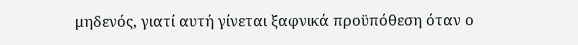μηδενός, γιατί αυτή γίνεται ξαφνικά προϋπόθεση όταν ο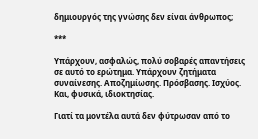δημιουργός της γνώσης δεν είναι άνθρωπος;

***

Υπάρχουν, ασφαλώς, πολύ σοβαρές απαντήσεις σε αυτό το ερώτημα. Υπάρχουν ζητήματα συναίνεσης. Αποζημίωσης. Πρόσβασης. Ισχύος. Και, φυσικά, ιδιοκτησίας.

Γιατί τα μοντέλα αυτά δεν φύτρωσαν από το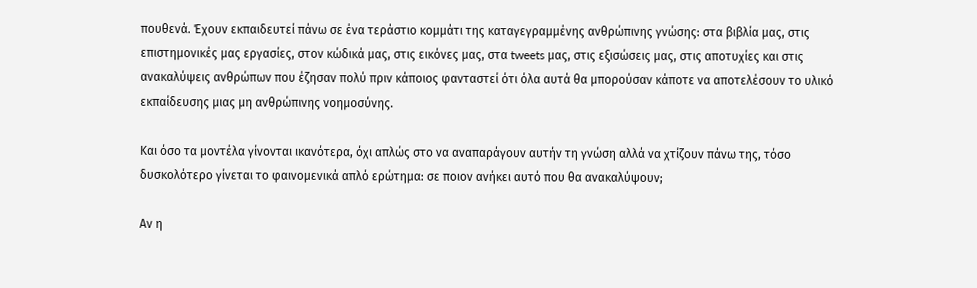πουθενά. Έχουν εκπαιδευτεί πάνω σε ένα τεράστιο κομμάτι της καταγεγραμμένης ανθρώπινης γνώσης: στα βιβλία μας, στις επιστημονικές μας εργασίες, στον κώδικά μας, στις εικόνες μας, στα tweets μας, στις εξισώσεις μας, στις αποτυχίες και στις ανακαλύψεις ανθρώπων που έζησαν πολύ πριν κάποιος φανταστεί ότι όλα αυτά θα μπορούσαν κάποτε να αποτελέσουν το υλικό εκπαίδευσης μιας μη ανθρώπινης νοημοσύνης.

Και όσο τα μοντέλα γίνονται ικανότερα, όχι απλώς στο να αναπαράγουν αυτήν τη γνώση αλλά να χτίζουν πάνω της, τόσο δυσκολότερο γίνεται το φαινομενικά απλό ερώτημα: σε ποιον ανήκει αυτό που θα ανακαλύψουν;

Αν η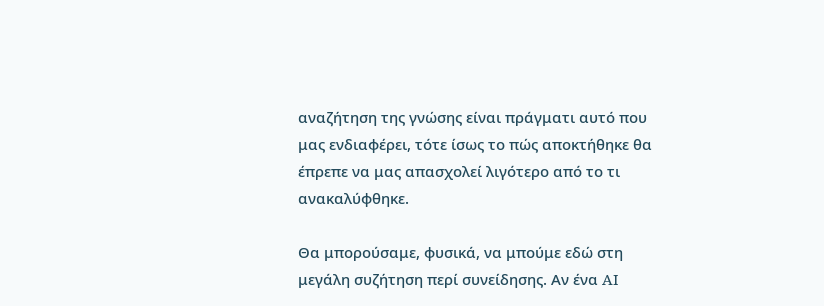αναζήτηση της γνώσης είναι πράγματι αυτό που μας ενδιαφέρει, τότε ίσως το πώς αποκτήθηκε θα έπρεπε να μας απασχολεί λιγότερο από το τι ανακαλύφθηκε.

Θα μπορούσαμε, φυσικά, να μπούμε εδώ στη μεγάλη συζήτηση περί συνείδησης. Αν ένα AI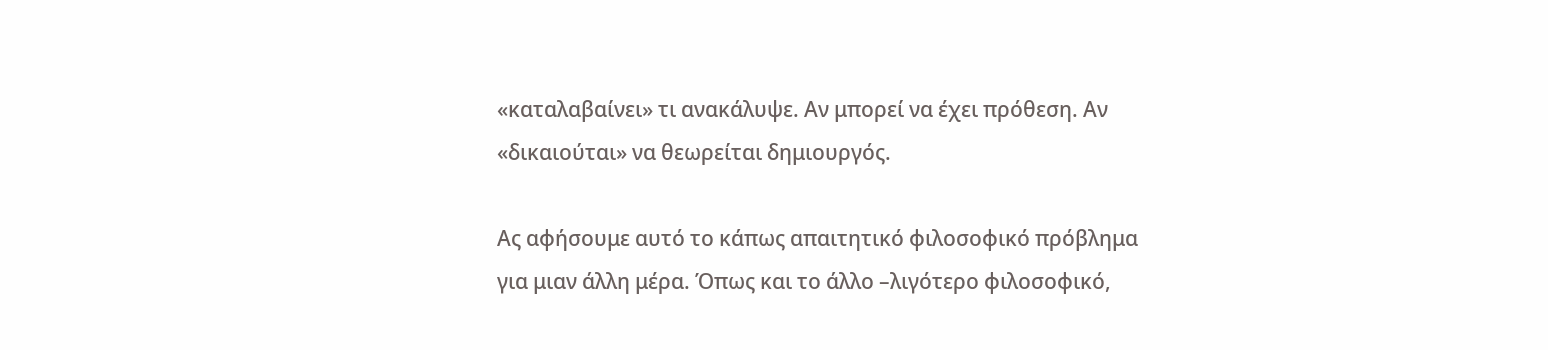«καταλαβαίνει» τι ανακάλυψε. Αν μπορεί να έχει πρόθεση. Αν «δικαιούται» να θεωρείται δημιουργός.

Ας αφήσουμε αυτό το κάπως απαιτητικό φιλοσοφικό πρόβλημα για μιαν άλλη μέρα. Όπως και το άλλο –λιγότερο φιλοσοφικό,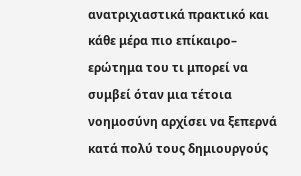ανατριχιαστικά πρακτικό και κάθε μέρα πιο επίκαιρο– ερώτημα του τι μπορεί να συμβεί όταν μια τέτοια νοημοσύνη αρχίσει να ξεπερνά κατά πολύ τους δημιουργούς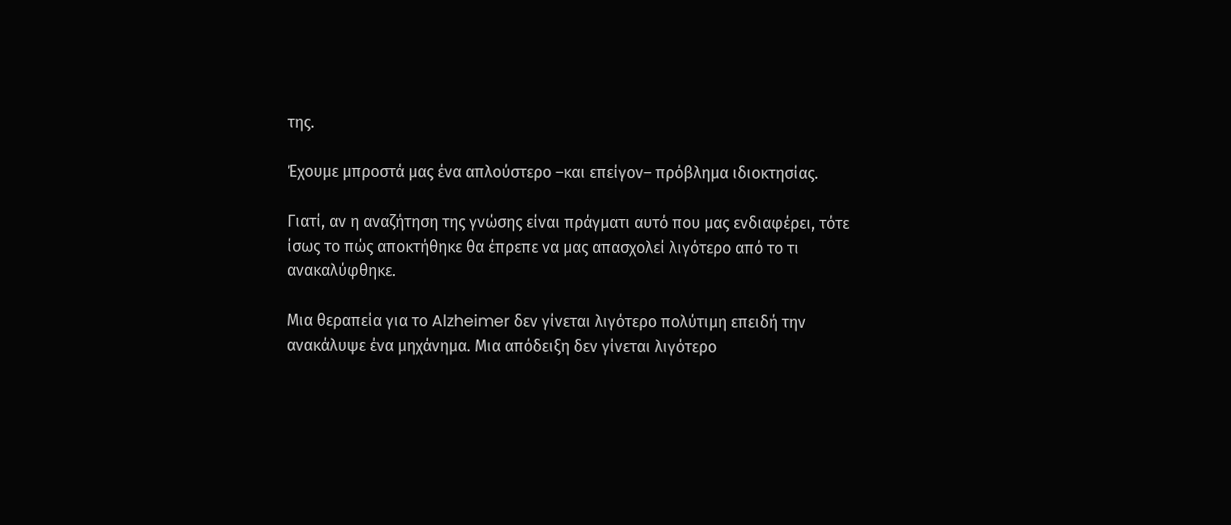της.

Έχουμε μπροστά μας ένα απλούστερο –και επείγον– πρόβλημα ιδιοκτησίας.

Γιατί, αν η αναζήτηση της γνώσης είναι πράγματι αυτό που μας ενδιαφέρει, τότε ίσως το πώς αποκτήθηκε θα έπρεπε να μας απασχολεί λιγότερο από το τι ανακαλύφθηκε.

Μια θεραπεία για το Alzheimer δεν γίνεται λιγότερο πολύτιμη επειδή την ανακάλυψε ένα μηχάνημα. Μια απόδειξη δεν γίνεται λιγότερο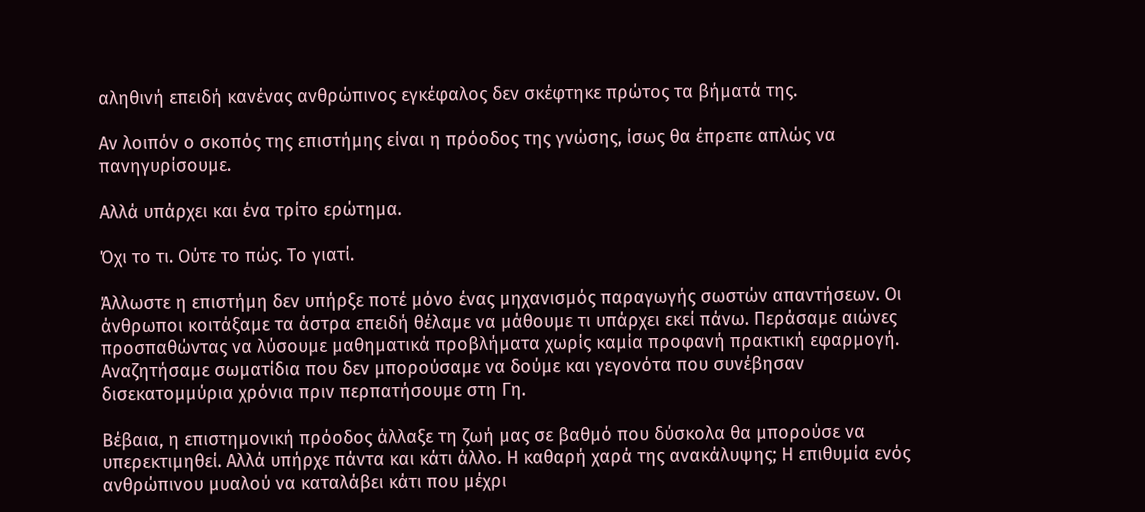αληθινή επειδή κανένας ανθρώπινος εγκέφαλος δεν σκέφτηκε πρώτος τα βήματά της.

Αν λοιπόν ο σκοπός της επιστήμης είναι η πρόοδος της γνώσης, ίσως θα έπρεπε απλώς να πανηγυρίσουμε.

Αλλά υπάρχει και ένα τρίτο ερώτημα.

Όχι το τι. Ούτε το πώς. Το γιατί.

Άλλωστε η επιστήμη δεν υπήρξε ποτέ μόνο ένας μηχανισμός παραγωγής σωστών απαντήσεων. Οι άνθρωποι κοιτάξαμε τα άστρα επειδή θέλαμε να μάθουμε τι υπάρχει εκεί πάνω. Περάσαμε αιώνες προσπαθώντας να λύσουμε μαθηματικά προβλήματα χωρίς καμία προφανή πρακτική εφαρμογή. Αναζητήσαμε σωματίδια που δεν μπορούσαμε να δούμε και γεγονότα που συνέβησαν δισεκατομμύρια χρόνια πριν περπατήσουμε στη Γη.

Βέβαια, η επιστημονική πρόοδος άλλαξε τη ζωή μας σε βαθμό που δύσκολα θα μπορούσε να υπερεκτιμηθεί. Αλλά υπήρχε πάντα και κάτι άλλο. Η καθαρή χαρά της ανακάλυψης; Η επιθυμία ενός ανθρώπινου μυαλού να καταλάβει κάτι που μέχρι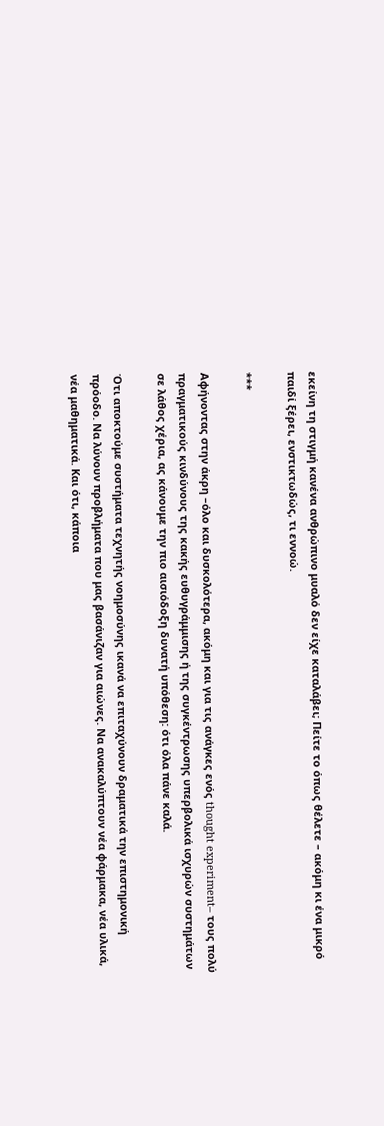εκείνη τη στιγμή κανένα ανθρώπινο μυαλό δεν είχε καταλάβει; Πείτε το όπως θέλετε – ακόμη κι ένα μικρό παιδί ξέρει, ενστικτωδώς, τι εννοώ.

***

Αφήνοντας στην άκρη –όλο και δυσκολότερα, ακόμη και για τις ανάγκες ενός thought experiment– τους πολύ πραγματικούς κινδύνους της κακής ευθυγράμμισης ή της συγκέντρωσης υπερβολικά ισχυρών συστημάτων σε λάθος χέρια, ας κάνουμε την πιο αισιόδοξη δυνατή υπόθεση: ότι όλα πάνε καλά.

Ότι αποκτούμε συστήματα τεχνητής νοημοσύνης ικανά να επιταχύνουν δραματικά την επιστημονική πρόοδο. Να λύνουν προβλήματα που μας βασάνιζαν για αιώνες. Να ανακαλύπτουν νέα φάρμακα, νέα υλικά, νέα μαθηματικά. Και ότι, κάποια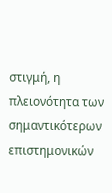στιγμή, η πλειονότητα των σημαντικότερων επιστημονικών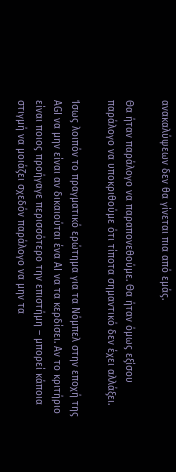ανακαλύψεων δεν θα γίνεται πια από εμάς.

Θα ήταν παράλογο να παραπονεθούμε. Θα ήταν όμως εξίσου παράλογο να υποκριθούμε ότι τίποτα σημαντικό δεν έχει αλλάξει.

Ίσως λοιπόν το πραγματικό ερώτημα για τα Νόμπελ στην εποχή της AGI να μην είναι αν δικαιούται ένα AI να τα κερδίσει. Αν το κριτήριο είναι ποιος προήγαγε περισσότερο την επιστήμη – μπορεί κάποια στιγμή να μοιάζει σχεδόν παράλογο να μην τα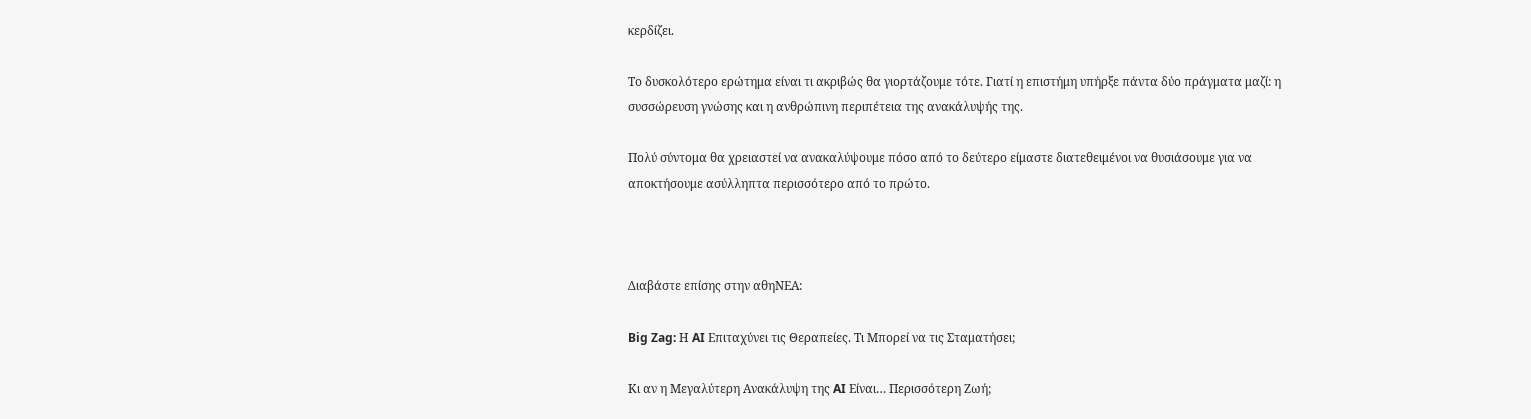κερδίζει.

Το δυσκολότερο ερώτημα είναι τι ακριβώς θα γιορτάζουμε τότε. Γιατί η επιστήμη υπήρξε πάντα δύο πράγματα μαζί: η συσσώρευση γνώσης και η ανθρώπινη περιπέτεια της ανακάλυψής της.

Πολύ σύντομα θα χρειαστεί να ανακαλύψουμε πόσο από το δεύτερο είμαστε διατεθειμένοι να θυσιάσουμε για να αποκτήσουμε ασύλληπτα περισσότερο από το πρώτο.



Διαβάστε επίσης στην αθηΝΕΑ:

Big Zag: Η AI Επιταχύνει τις Θεραπείες. Τι Μπορεί να τις Σταματήσει;

Κι αν η Μεγαλύτερη Ανακάλυψη της AI Είναι… Περισσότερη Ζωή;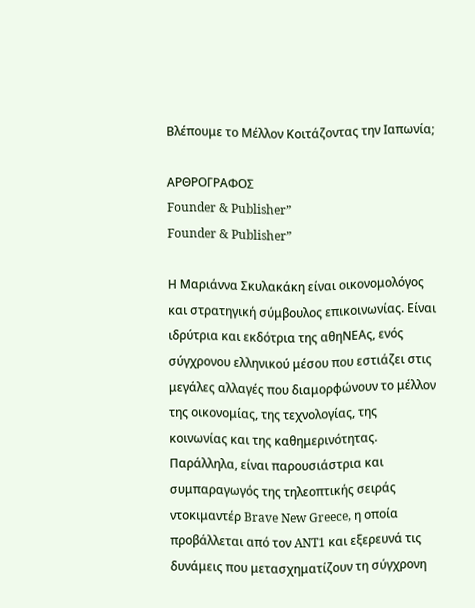Βλέπουμε το Μέλλον Κοιτάζοντας την Ιαπωνία;

ΑΡΘΡΟΓΡΑΦΟΣ
Founder & Publisher”
Founder & Publisher”

Η Μαριάννα Σκυλακάκη είναι οικονομολόγος και στρατηγική σύμβουλος επικοινωνίας. Είναι ιδρύτρια και εκδότρια της αθηΝΕΑς, ενός σύγχρονου ελληνικού μέσου που εστιάζει στις μεγάλες αλλαγές που διαμορφώνουν το μέλλον της οικονομίας, της τεχνολογίας, της κοινωνίας και της καθημερινότητας. Παράλληλα, είναι παρουσιάστρια και συμπαραγωγός της τηλεοπτικής σειράς ντοκιμαντέρ Brave New Greece, η οποία προβάλλεται από τον ANT1 και εξερευνά τις δυνάμεις που μετασχηματίζουν τη σύγχρονη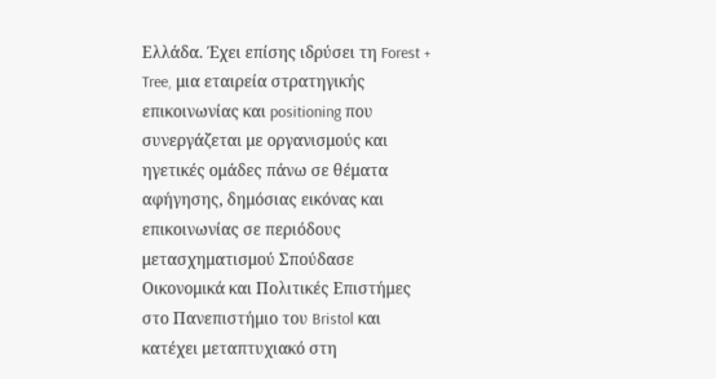Ελλάδα. Έχει επίσης ιδρύσει τη Forest + Tree, μια εταιρεία στρατηγικής επικοινωνίας και positioning που συνεργάζεται με οργανισμούς και ηγετικές ομάδες πάνω σε θέματα αφήγησης, δημόσιας εικόνας και επικοινωνίας σε περιόδους μετασχηματισμού Σπούδασε Οικονομικά και Πολιτικές Επιστήμες στο Πανεπιστήμιο του Bristol και κατέχει μεταπτυχιακό στη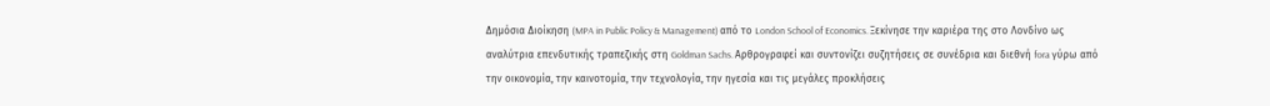Δημόσια Διοίκηση (MPA in Public Policy & Management) από το London School of Economics. Ξεκίνησε την καριέρα της στο Λονδίνο ως αναλύτρια επενδυτικής τραπεζικής στη Goldman Sachs. Αρθρογραφεί και συντονίζει συζητήσεις σε συνέδρια και διεθνή fora γύρω από την οικονομία, την καινοτομία, την τεχνολογία, την ηγεσία και τις μεγάλες προκλήσεις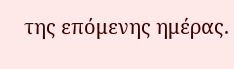της επόμενης ημέρας.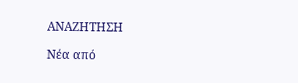ΑΝΑΖΗΤΗΣΗ

Νέα από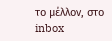το μέλλον, στο inbox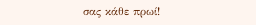σας κάθε πρωί!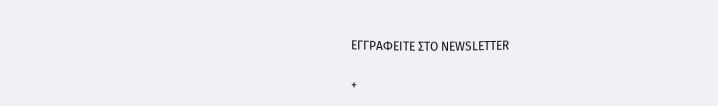ΕΓΓPΑΦΕΙΤΕ ΣΤΟ NEWSLETTER

+